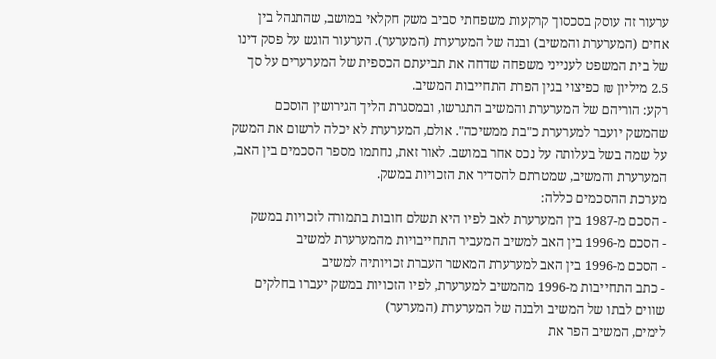ערעור זה עוסק בסכסוך קרקעות משפחתי סביב משק חקלאי במושב, שהתנהל בין אחים (המערערת והמשיב) ובנה של המערערת (המערער). הערעור הוגש על פסק דינו של בית המשפט לענייני משפחה שדחה את תביעתם הכספית של המערערים על סך 2.5 מיליון ₪ כפיצוי בגין הפרת התחייבות המשיב.
רקע: הוריהם של המערערת והמשיב התגרשו, ובמסגרת הליך הגירושין הוסכם שהמשק יועבר למערערת כ"בת ממשיכה". אולם, המערערת לא יכלה לרשום את המשק על שמה בשל בעלותה על נכס אחר במושב. לאור זאת, נחתמו מספר הסכמים בין האב, המערערת והמשיב, שמטרתם להסדיר את הזכויות במשק.
מערכת ההסכמים כללה:
- הסכם מ-1987 בין המערערת לאב לפיו היא תשלם חובות בתמורה לזכויות במשק
- הסכם מ-1996 בין האב למשיב המעביר התחייבויות מהמערערת למשיב
- הסכם מ-1996 בין האב למערערת המאשר העברת זכויותיה למשיב
- כתב התחייבות מ-1996 מהמשיב למערערת, לפיו הזכויות במשק יעברו בחלקים שווים לבתו של המשיב ולבנה של המערערת (המערער)
לימים, המשיב הפר את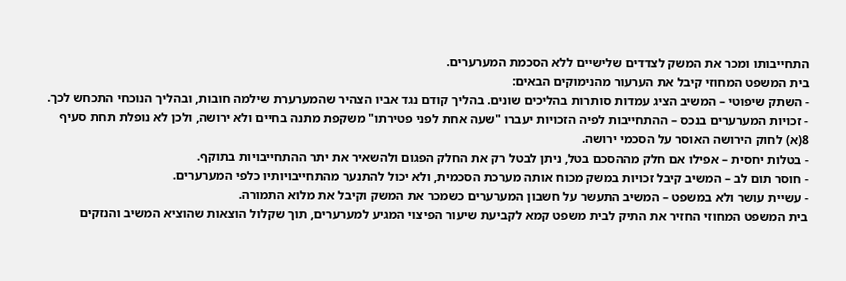התחייבותו ומכר את המשק לצדדים שלישיים ללא הסכמת המערערים.
בית המשפט המחוזי קיבל את הערעור מהנימוקים הבאים:
- השתק שיפוטי – המשיב הציג עמדות סותרות בהליכים שונים. בהליך קודם נגד אביו הצהיר שהמערערת שילמה חובות, ובהליך הנוכחי התכחש לכך.
- זכויות המערערים בנכס – ההתחייבות לפיה הזכויות יעברו "שעה אחת לפני פטירתו" משקפת מתנה בחיים ולא ירושה, ולכן לא נופלת תחת סעיף 8(א) לחוק הירושה האוסר על הסכמי ירושה.
- בטלות יחסית – אפילו אם חלק מההסכם בטל, ניתן לבטל רק את החלק הפגום ולהשאיר את יתר ההתחייבויות בתוקף.
- חוסר תום לב – המשיב קיבל זכויות במשק מכוח אותה מערכת הסכמית, ולא יכול להתנער מהתחייבויותיו כלפי המערערים.
- עשיית עושר ולא במשפט – המשיב התעשר על חשבון המערערים כשמכר את המשק וקיבל את מלוא התמורה.
בית המשפט המחוזי החזיר את התיק לבית משפט קמא לקביעת שיעור הפיצוי המגיע למערערים, תוך שקלול הוצאות שהוציא המשיב והנזקים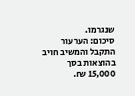שנגרמו.
סיכום: הערעור התקבל והמשיב חויב בהוצאות בסך 15,000 ₪.